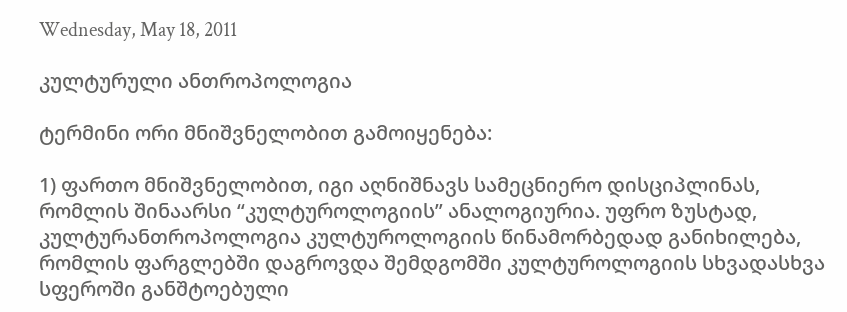Wednesday, May 18, 2011

კულტურული ანთროპოლოგია

ტერმინი ორი მნიშვნელობით გამოიყენება:

1) ფართო მნიშვნელობით, იგი აღნიშნავს სამეცნიერო დისციპლინას, რომლის შინაარსი “კულტუროლოგიის” ანალოგიურია. უფრო ზუსტად, კულტურანთროპოლოგია კულტუროლოგიის წინამორბედად განიხილება, რომლის ფარგლებში დაგროვდა შემდგომში კულტუროლოგიის სხვადასხვა სფეროში განშტოებული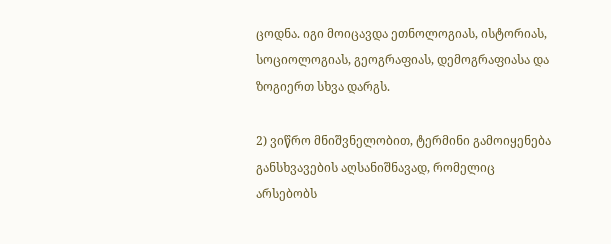ცოდნა. იგი მოიცავდა ეთნოლოგიას, ისტორიას, სოციოლოგიას, გეოგრაფიას, დემოგრაფიასა და ზოგიერთ სხვა დარგს.

2) ვიწრო მნიშვნელობით, ტერმინი გამოიყენება განსხვავების აღსანიშნავად, რომელიც არსებობს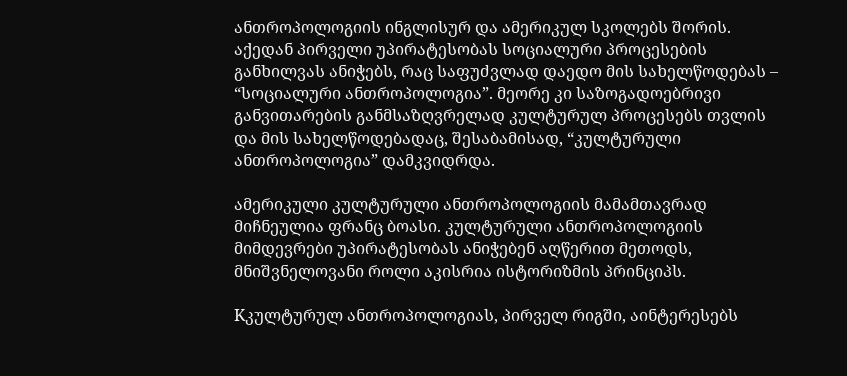ანთროპოლოგიის ინგლისურ და ამერიკულ სკოლებს შორის. აქედან პირველი უპირატესობას სოციალური პროცესების განხილვას ანიჭებს, რაც საფუძვლად დაედო მის სახელწოდებას – “სოციალური ანთროპოლოგია”. მეორე კი საზოგადოებრივი განვითარების განმსაზღვრელად კულტურულ პროცესებს თვლის და მის სახელწოდებადაც, შესაბამისად, “კულტურული ანთროპოლოგია” დამკვიდრდა.

ამერიკული კულტურული ანთროპოლოგიის მამამთავრად მიჩნეულია ფრანც ბოასი. კულტურული ანთროპოლოგიის მიმდევრები უპირატესობას ანიჭებენ აღწერით მეთოდს, მნიშვნელოვანი როლი აკისრია ისტორიზმის პრინციპს.

Kკულტურულ ანთროპოლოგიას, პირველ რიგში, აინტერესებს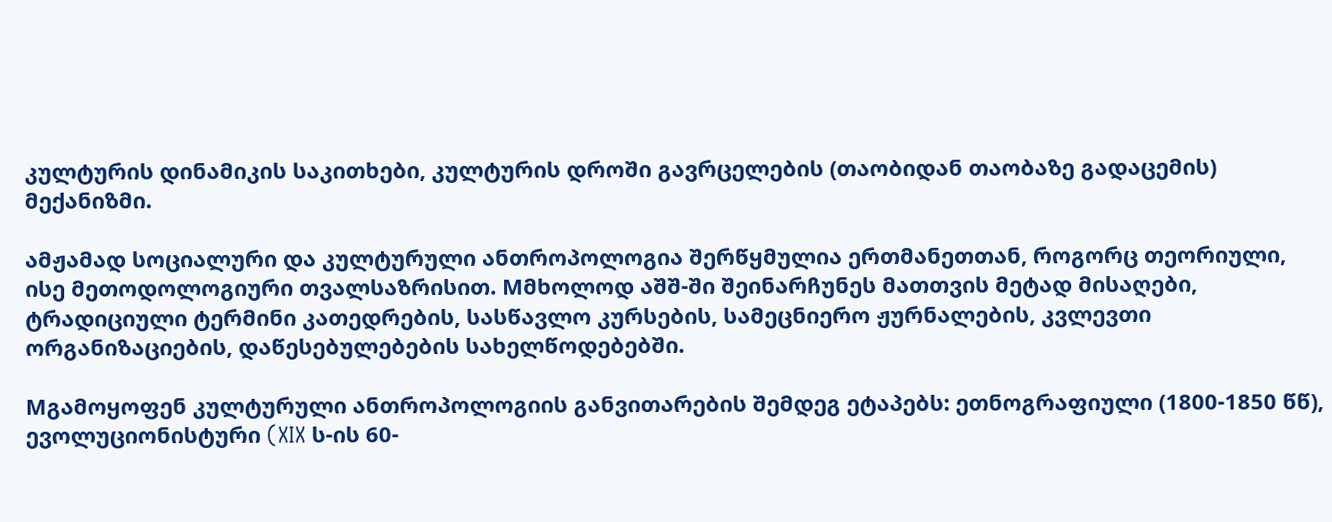კულტურის დინამიკის საკითხები, კულტურის დროში გავრცელების (თაობიდან თაობაზე გადაცემის) მექანიზმი.

ამჟამად სოციალური და კულტურული ანთროპოლოგია შერწყმულია ერთმანეთთან, როგორც თეორიული, ისე მეთოდოლოგიური თვალსაზრისით. Mმხოლოდ აშშ-ში შეინარჩუნეს მათთვის მეტად მისაღები, ტრადიციული ტერმინი კათედრების, სასწავლო კურსების, სამეცნიერო ჟურნალების, კვლევთი ორგანიზაციების, დაწესებულებების სახელწოდებებში.

Mგამოყოფენ კულტურული ანთროპოლოგიის განვითარების შემდეგ ეტაპებს: ეთნოგრაფიული (1800-1850 წწ), ევოლუციონისტური (XIX ს-ის 60-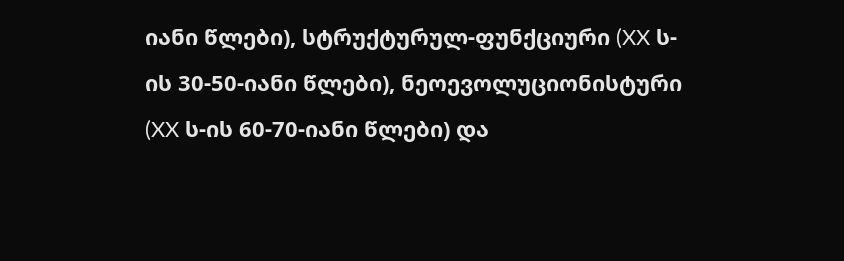იანი წლები), სტრუქტურულ-ფუნქციური (XX ს-ის 30-50-იანი წლები), ნეოევოლუციონისტური (XX ს-ის 60-70-იანი წლები) და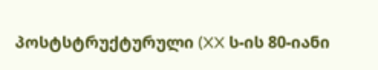პოსტსტრუქტურული (XX ს-ის 80-იანი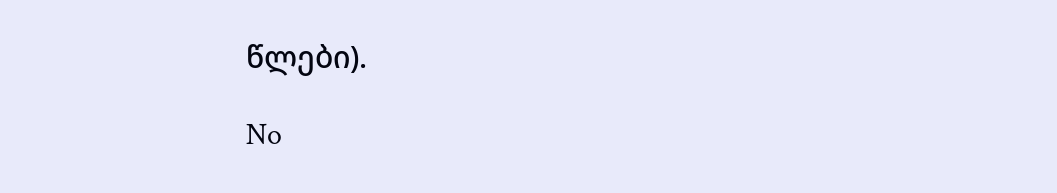წლები).

No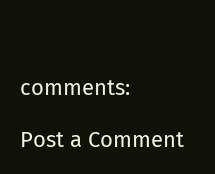comments:

Post a Comment